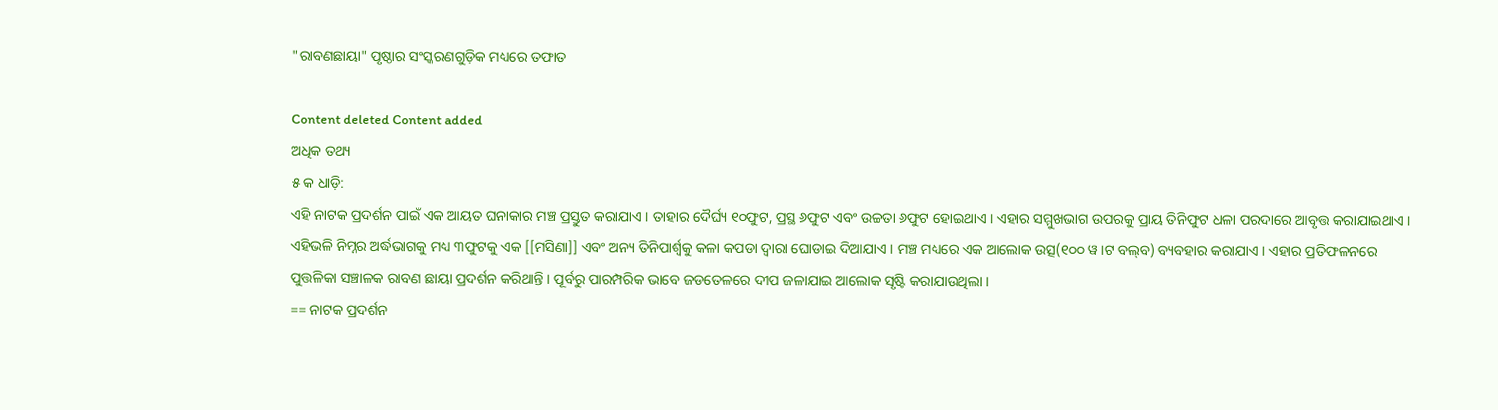"ରାବଣଛାୟା" ପୃଷ୍ଠାର ସଂସ୍କରଣ‌ଗୁଡ଼ିକ ମଧ୍ୟରେ ତଫାତ

Content deleted Content added
ଅଧିକ ତଥ୍ୟ
୫ କ ଧାଡ଼ି:
ଏହି ନାଟକ ପ୍ରଦର୍ଶନ ପାଇଁ ଏକ ଆୟତ ଘନାକାର ମଞ୍ଚ ପ୍ରସ୍ତୁତ କରାଯାଏ । ତାହାର ଦୈର୍ଘ୍ୟ ୧୦ଫୁଟ, ପ୍ରସ୍ଥ ୬ଫୁଟ ଏବଂ ଉଚ୍ଚତା ୬ଫୁଟ ହୋଇଥାଏ । ଏହାର ସମ୍ମୁଖଭାଗ ଉପରକୁ ପ୍ରାୟ ତିନିଫୁଟ ଧଳା ପରଦାରେ ଆବୃତ୍ତ କରାଯାଇଥାଏ । ଏହିଭଳି ନିମ୍ନର ଅର୍ଦ୍ଧଭାଗକୁ ମଧ୍ୟ ୩ଫୁଟକୁ ଏକ [[ମସିଣା]] ଏବଂ ଅନ୍ୟ ତିନିପାର୍ଶ୍ଵକୁ କଳା କପଡା ଦ୍ଵାରା ଘୋଡାଇ ଦିଆଯାଏ । ମଞ୍ଚ ମଧ୍ୟରେ ଏକ ଆଲୋକ ଉତ୍ସ(୧୦୦ ୱ।ଟ ବଲ୍‌ବ) ବ୍ୟବହାର କରାଯାଏ । ଏହାର ପ୍ରତିଫଳନରେ ପୁତ୍ତଳିକା ସଞ୍ଚାଳକ ରାବଣ ଛାୟା ପ୍ରଦର୍ଶନ କରିଥାନ୍ତି । ପୂର୍ବରୁ ପାରମ୍ପରିକ ଭାବେ ଜଡତେଳରେ ଦୀପ ଜଳାଯାଇ ଆଲୋକ ସୃଷ୍ଟି କରାଯାଉଥିଲା ।
== ନାଟକ ପ୍ରଦର୍ଶନ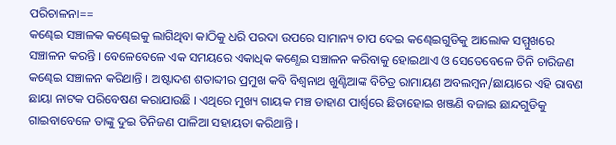ପରିଚାଳନା==
କଣ୍ଢେଇ ସଞ୍ଚାଳକ କଣ୍ଢେଇକୁ ଲାଗିଥିବା କାଠିକୁ ଧରି ପରଦା ଉପରେ ସାମାନ୍ୟ ଚାପ ଦେଇ କଣ୍ଢେଇଗୁଡିକୁ ଆଲୋକ ସମ୍ମୁଖରେ ସଞ୍ଚାଳନ କରନ୍ତି । ବେଳେବେଳେ ଏକ ସମୟରେ ଏକାଧିକ କଣ୍ଧେଇ ସଞ୍ଚାଳନ କରିବାକୁ ହୋଇଥାଏ ଓ ସେତେବେଳେ ତିନି ଚାରିଜଣ କଣ୍ଢେଇ ସଞ୍ଚାଳନ କରିଥାନ୍ତି । ଅଷ୍ଟାଦଶ ଶତାବ୍ଦୀର ପ୍ରମୁଖ କବି ବିଶ୍ଵନାଥ ଖୁଣ୍ଟିଆଙ୍କ ବିଚିତ୍ର ରାମାୟଣ ଅବଲମ୍ବନ/ଛାୟାରେ ଏହି ରାବଣ ଛାୟା ନାଟକ ପରିବେଷଣ କରାଯାଉଛି । ଏଥିରେ ମୁଖ୍ୟ ଗାୟକ ମଞ୍ଚ ଡାହାଣ ପାର୍ଶ୍ଵରେ ଛିଡାହୋଇ ଖଞ୍ଜଣି ବଜାଇ ଛାନ୍ଦଗୁଡିକୁ ଗାଇବାବେଳେ ତାଙ୍କୁ ଦୁଇ ତିନିଜଣ ପାଳିଆ ସହାୟତା କରିଥାନ୍ତି ।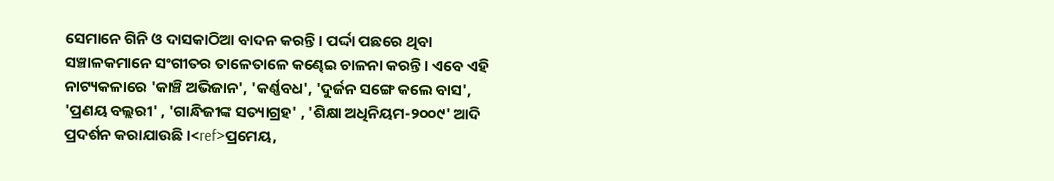ସେମାନେ ଗିନି ଓ ଦାସକାଠିଆ ବାଦନ କରନ୍ତି । ପର୍ଦ୍ଦା ପଛରେ ଥିବା ସଞ୍ଚାଳକମାନେ ସଂଗୀତର ତାଳେତାଳେ କଣ୍ଢେଇ ଚାଳନା କରନ୍ତି । ଏବେ ଏହି ନାଟ୍ୟକଳାରେ 'କାଞ୍ଚି ଅଭିଜାନ', 'କର୍ଣ୍ଣବଧ', 'ଦୁର୍ଜନ ସଙ୍ଗେ କଲେ ବାସ', 'ପ୍ରଣୟ ବଲ୍ଲରୀ' , 'ଗାନ୍ଧିଜୀଙ୍କ ସତ୍ୟାଗ୍ରହ' , 'ଶିକ୍ଷା ଅଧିନିୟମ-୨୦୦୯' ଆଦି ପ୍ରଦର୍ଶନ କରାଯାଉଛି ।<ref>ପ୍ରମେୟ,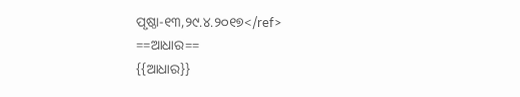ପୃଷ୍ଠା-୧୩,୨୯.୪.୨୦୧୭</ref>
==ଆଧାର==
{{ଆଧାର}}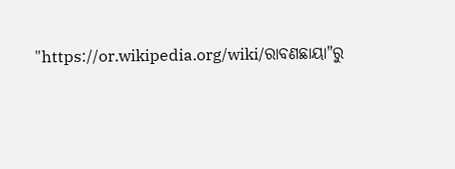"https://or.wikipedia.org/wiki/ରାବଣଛାୟା"ରୁ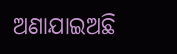ଅଣାଯାଇଅଛି